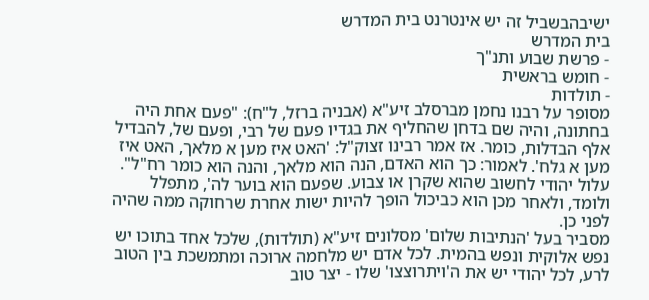ישיבהבשביל זה יש אינטרנט בית המדרש
בית המדרש
- פרשת שבוע ותנ"ך
- חומש בראשית
- תולדות
מסופר על רבנו נחמן מברסלב זיע"א (אבניה ברזל, ל"ח): "פעם אחת היה בחתונה, והיה שם בדחן שהחליף את בגדיו פעם של רבי, ופעם של, להבדיל אלף הבדלות, כומר. אז אמר רבינו זצוק"ל: 'האט איז מען א מלאך, האט איז מען א גלח'. לאמור: כך הוא האדם, הנה הוא מלאך, והנה הוא כומר רח"ל".
עלול יהודי לחשוב שהוא שקרן או צבוע. שפעם הוא בוער לה', מתפלל ולומד, ולאחר מכן הוא כביכול הופך להיות ישות אחרת שרחוקה ממה שהיה לפני כן.
מסביר בעל 'הנתיבות שלום' מסלונים זיע"א (תולדות), שלכל אחד בתוכו יש נפש אלוקית ונפש בהמית. לכל אדם יש מלחמה ארוכה ומתמשכת בין הטוב לרע, לכל יהודי יש את ה'ויתרוצצו' שלו - יצר טוב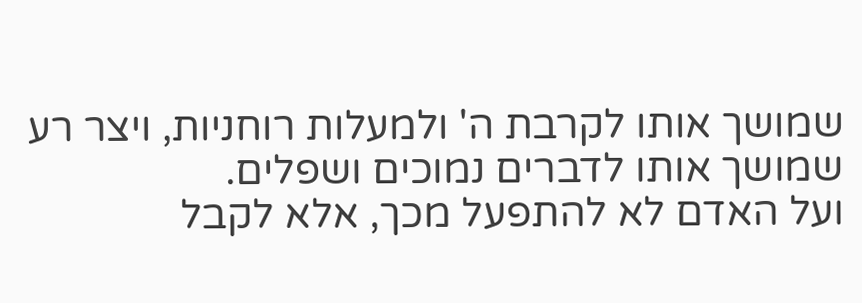שמושך אותו לקרבת ה' ולמעלות רוחניות, ויצר רע שמושך אותו לדברים נמוכים ושפלים.
ועל האדם לא להתפעל מכך, אלא לקבל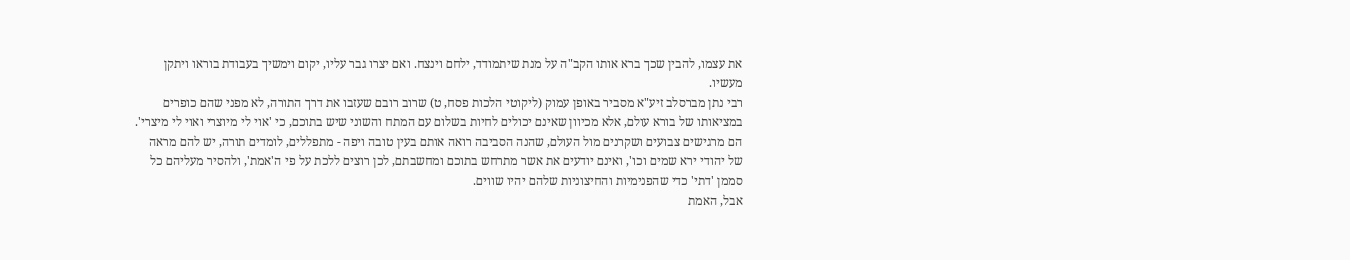את עצמו, להבין שכך ברא אותו הקב"ה על מנת שיתמודד, ילחם וינצח. ואם יצרו גבר עליו, יקום וימשיך בעבודת בוראו ויתקן מעשיו.
רבי נתן מברסלב זיע"א מסביר באופן עמוק (ליקוטי הלכות פסח, ט) שרוב רובם שעזבו את דרך התורה, לא מפני שהם כופרים במציאותו של בורא עולם, אלא מכיוון שאינם יכולים לחיות בשלום עם המתח והשוני שיש בתוכם, כי 'אוי לי מיוצרי ואוי לי מיצרי'.
הם מרגישים צבועים ושקרנים מול העולם, שהנה הסביבה רואה אותם בעין טובה ויפה - מתפללים, לומדים תורה, יש להם מראה של יהודי ירא שמים וכו', ואינם יודעים את אשר מתרחש בתוכם ומחשבתם, לכן רוצים ללכת על פי ה'אמת', ולהסיר מעליהם כל סממן 'דתי' כדי שהפנימיות והחיצוניות שלהם יהיו שווים.
אבל, האמת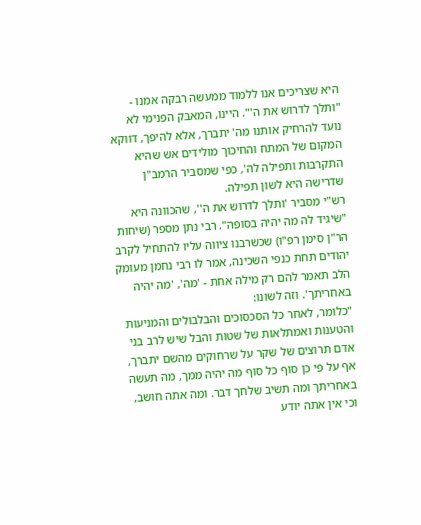היא שצריכים אנו ללמוד ממעשה רבקה אמנו - "ותלך לדרוש את ה'". היינו, המאבק הפנימי לא נועד להרחיק אותנו מה' יתברך, אלא להיפך, דווקא המקום של המתח והחיכוך מולידים אש שהיא התקרבות ותפילה לה', כפי שמסביר הרמב"ן שדרישה היא לשון תפילה.
רש"י מסביר 'ותלך לדרוש את ה'', שהכוונה היא "שיגיד לה מה יהיה בסופה". רבי נתן מספר (שיחות הר"ן סימן רפ"ו) שכשרבנו ציווה עליו להתחיל לקרב יהודים תחת כנפי השכינה, אמר לו רבי נחמן מעומק הלב תאמר להם רק מילה אחת - 'מה', 'מה יהיה באחריתך'. וזה לשונו:
"כלומר, לאחר כל הסכסוכים והבלבולים והמניעות והטענות ואמתלאות של שטות והבל שיש לרב בני אדם תרוצים של שקר על שרחוקים מהשם יתברך, אף על פי כן סוף כל סוף מה יהיה ממך, מה תעשה באחריתך ומה תשיב שלחך דבר. ומה אתה חושב, וכי אין אתה יודע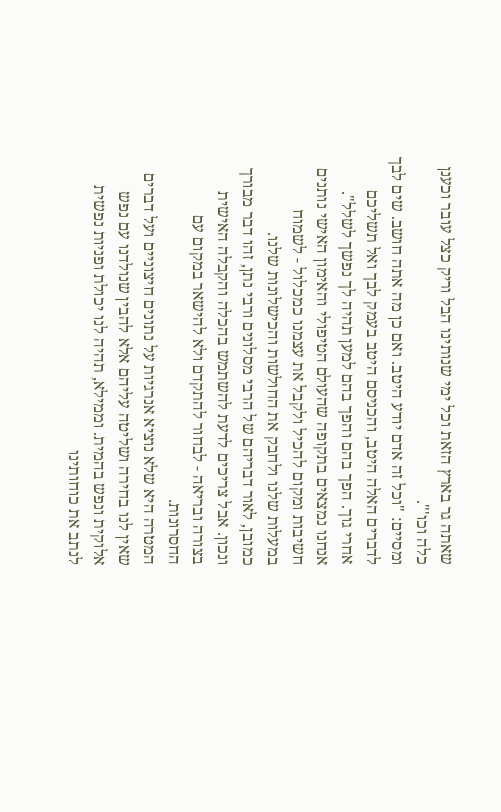שאתה גר בארץ הזאת וכל ימי שנותינו הבל וריק כצל עובר וכענן כלה וכו'".
ומסיים: "וכל זה אדם יודע היטב. ואם כן מה אתה חושב. שים לבך לדברים האלה היטב, והכניסם היטב בעמק לבך ואל תשליכם אחרי גוך. הפך בהם והפך בהם למען תהיה לך נפשך לשלל".
אנחנו נמצאים בתקופה שהעולם הטיפולי והאימון האישי נותנים חשיבות ומקום להכיל ולקבל את עצמנו כמכלול - לשמוח במעלות שלנו ולחבק את החולשות והכישלונות שלנו.
כמובן, לאור דבריהם של הרבי מסלונים ורבי נתן, זהו דבר מבורך ונכון. אבל צריכים לדעת להשתמש בהכלה והקבלה האישית בצורה ובריאה - לבחור להתקדם ולא להישאר במקום עם החסרונות.
המטרה היא שלא נוציא אנרגיות על נתונים חיצוניים ועל דברים שאין לנו בחירה ושליטה עליהם אלא להבין שנולדנו עם נפש אלוקית ונפש בהמית. וממילא, תהיה לנו יכולת ופניות נפשית לנתב את כוחותינו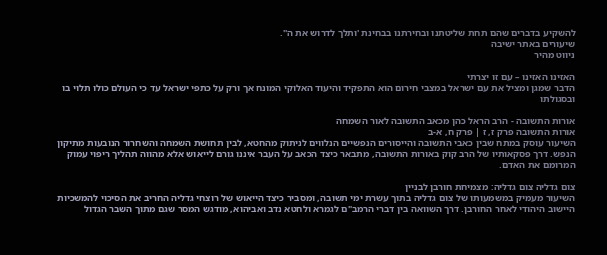להשקיע בדברים שהם תחת שליטתנו ובחירתנו בבחינת 'ותלך לדרוש את ה''.
שיעורים באתר ישיבה
ניווט מהיר

האזינו האזינו – עם זו יצרתי
הדבר שמגן ומציל את עם ישראל במצבי חירום הוא התפקיד והיעוד האלוקי המונח אך ורק על כתפי ישראל עד כי העולם כולו תלוי בו ובסגולתו

אורות התשובה - הרב הראל כהן מכאב התשובה לאור השמחה
אורות התשובה פרק ז, ז | פרק ח, א-ב
השיעור עוסק במתח שבין כאבי התשובה והייסורים הנפשיים הנלווים לניתוק מהחטא, לבין תחושת השמחה והשחרור הנובעות מתיקון הנפש. דרך פסקאותיו של הרב קוק באורות התשובה, מתבאר כיצד הכאב על העבר איננו גורם לייאוש אלא מהווה תהליך ריפוי עמוק המרומם את האדם.

צום גדליה צום גדליה: מצמיחת חורבן לבניין
השיעור מעמיק במשמעותו של צום גדליה בתוך עשרת ימי תשובה, ומסביר כיצד הייאוש של רוצחי גדליה החריב את הסיכוי להמשכיות היישוב היהודי לאחר החורבן. דרך השוואה בין דברי הרמב"ם לגמרא ולחטא נדב ואביהוא, מודגש המסר שגם מתוך השבר הגדול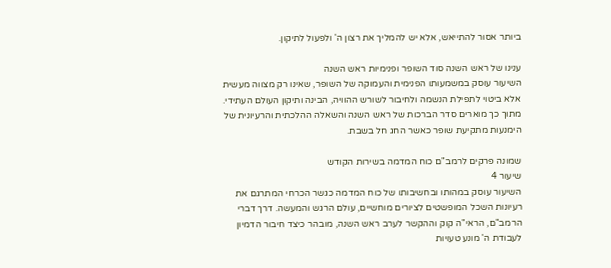ביותר אסור להתייאש, אלא יש להמליך את רצון ה' ולפעול לתיקון.

ענינו של ראש השנה סוד השופר ופנימיות ראש השנה
השיעור עוסק במשמעותו הפנימית והעמוקה של השופר, שאינו רק מצווה מעשית אלא ביטוי לתפילת הנשמה ולחיבור לשורש ההוויה, הבינה ותיקון העולם העתידי. מתוך כך מוארים סדר הברכות של ראש השנה והשאלה ההלכתית והרעיונית של הימנעות מתקיעת שופר כאשר החג חל בשבת.

שמונה פרקים לרמב"ם כוח המדמה בשירות הקודש
שיעור 4
השיעור עוסק במהותו ובחשיבותו של כוח המדמה כגשר הכרחי המתרגם את רעיונות השכל המופשטים לציורים מוחשיים, עולם הרגש והמעשה. דרך דברי הרמב"ם, הראי"ה קוק וההקשר לערב ראש השנה, מובהר כיצד חיבור הדמיון לעבודת ה' מונע טעויות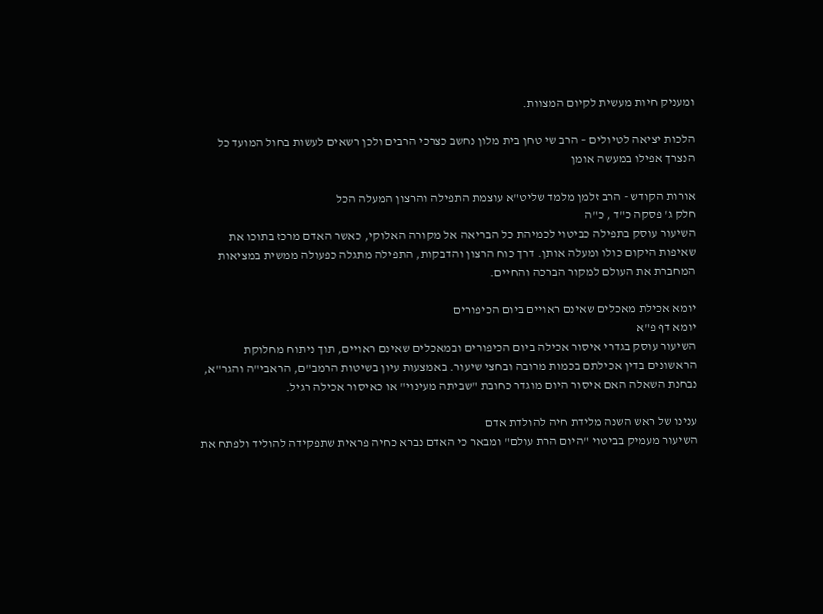ומעניק חיות מעשית לקיום המצוות.

הלכות יציאה לטיולים – הרב שי טחן בית מלון נחשב כצרכי הרבים ולכן רשאים לעשות בחול המועד כל הנצרך אפילו במעשה אומן

אורות הקודש - הרב זלמן מלמד שליט"א עוצמת התפילה והרצון המעלה הכל
חלק ג' פסקה כ"ד , כ"ה
השיעור עוסק בתפילה כביטוי לכמיהת כל הבריאה אל מקורה האלוקי, כאשר האדם מרכז בתוכו את שאיפות היקום כולו ומעלה אותן. דרך כוח הרצון והדבקות, התפילה מתגלה כפעולה ממשית במציאות המחברת את העולם למקור הברכה והחיים.

יומא אכילת מאכלים שאינם ראויים ביום הכיפורים
יומא דף פ"א
השיעור עוסק בגדרי איסור אכילה ביום הכיפורים ובמאכלים שאינם ראויים, תוך ניתוח מחלוקת הראשונים בדין אכילתם בכמות מרובה ובחצי שיעור. באמצעות עיון בשיטות הרמב"ם, הראבי"ה והגר"א, נבחנת השאלה האם איסור היום מוגדר כחובת "שביתה מעינוי" או כאיסור אכילה רגיל.

ענינו של ראש השנה מלידת חיה להולדת אדם
השיעור מעמיק בביטוי "היום הרת עולם" ומבאר כי האדם נברא כחיה פראית שתפקידה להוליד ולפתח את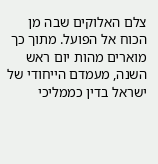צלם האלוקים שבה מן הכוח אל הפועל. מתוך כך מוארים מהות יום ראש השנה, מעמדם הייחודי של ישראל בדין כממליכי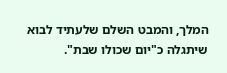המלך, והמבט השלם שלעתיד לבוא שיתגלה כ"יום שכולו שבת".